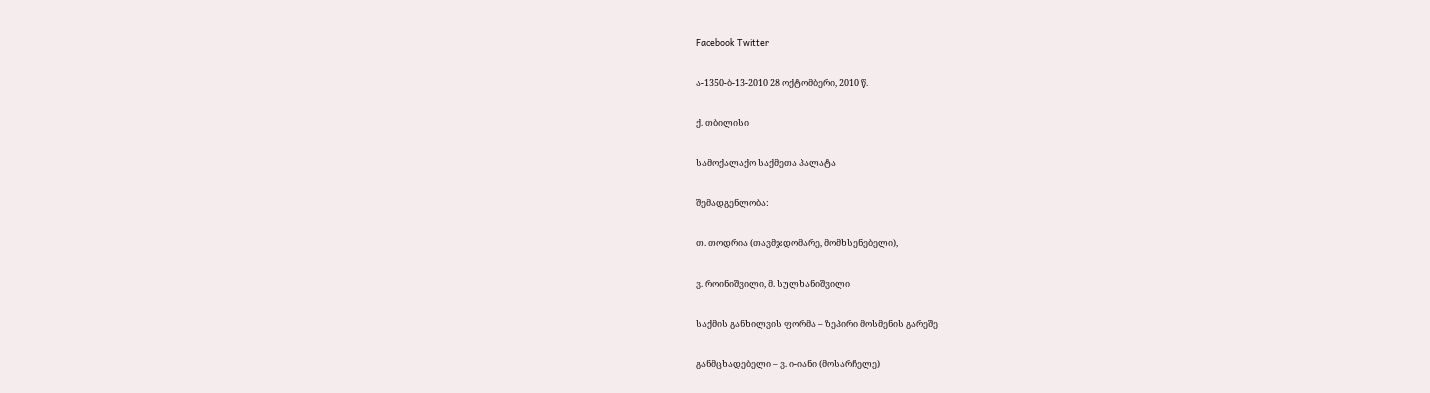Facebook Twitter

ა-1350-ბ-13-2010 28 ოქტომბერი, 2010 წ.

ქ. თბილისი

სამოქალაქო საქმეთა პალატა

შემადგენლობა:

თ. თოდრია (თავმჯდომარე, მომხსენებელი),

ვ. როინიშვილი, მ. სულხანიშვილი

საქმის განხილვის ფორმა – ზეპირი მოსმენის გარეშე

განმცხადებელი – ვ. ი-იანი (მოსარჩელე)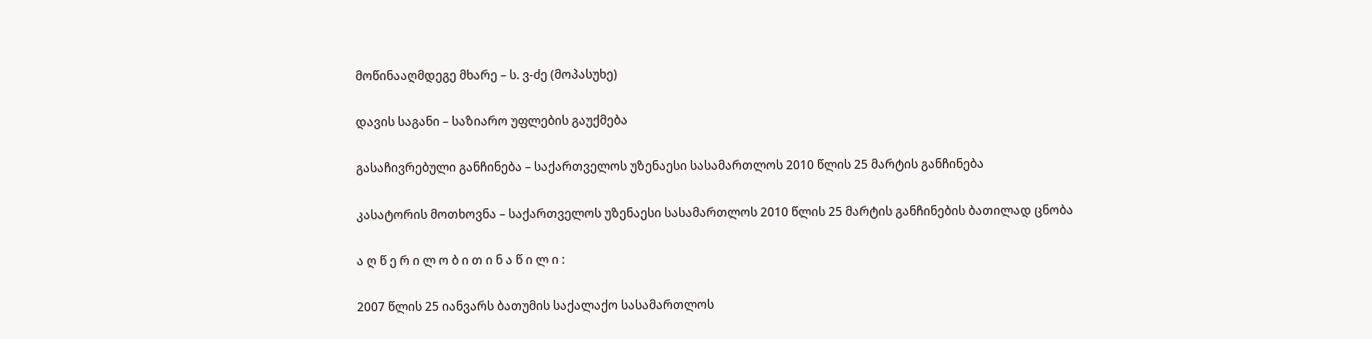მოწინააღმდეგე მხარე – ს. ვ-ძე (მოპასუხე)

დავის საგანი – საზიარო უფლების გაუქმება

გასაჩივრებული განჩინება – საქართველოს უზენაესი სასამართლოს 2010 წლის 25 მარტის განჩინება

კასატორის მოთხოვნა – საქართველოს უზენაესი სასამართლოს 2010 წლის 25 მარტის განჩინების ბათილად ცნობა

ა ღ წ ე რ ი ლ ო ბ ი თ ი ნ ა წ ი ლ ი :

2007 წლის 25 იანვარს ბათუმის საქალაქო სასამართლოს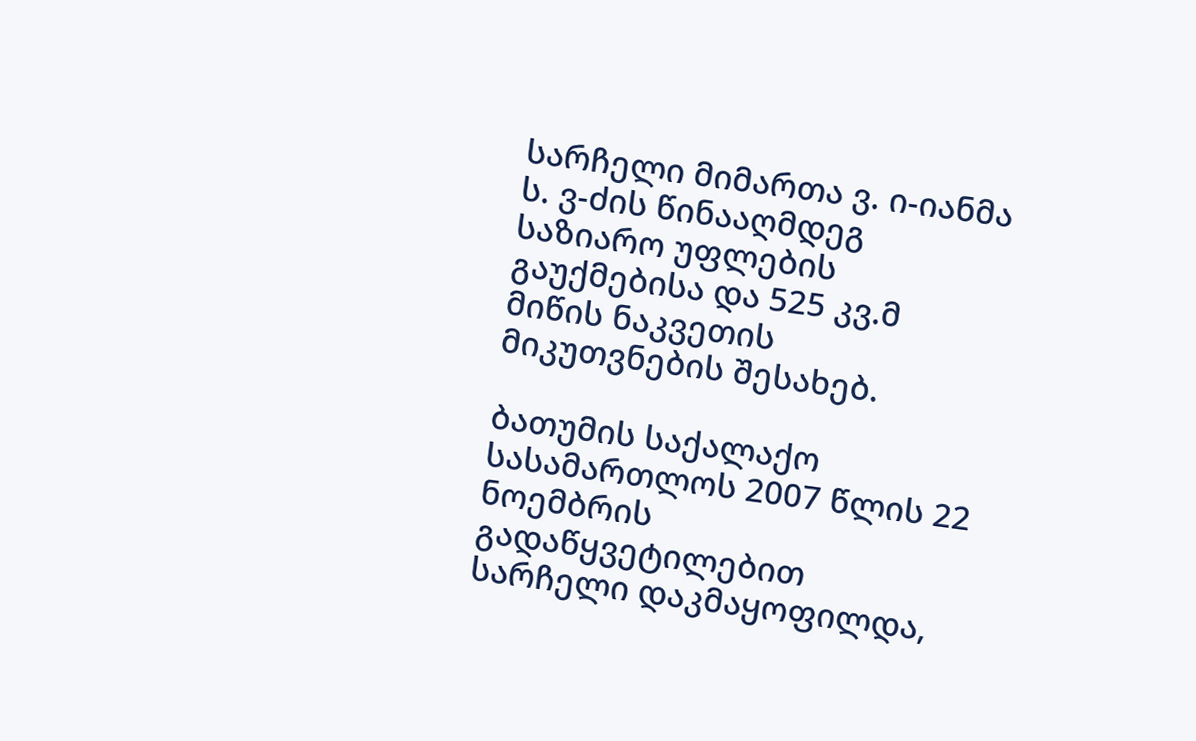სარჩელი მიმართა ვ. ი-იანმა ს. ვ-ძის წინააღმდეგ საზიარო უფლების გაუქმებისა და 525 კვ.მ მიწის ნაკვეთის მიკუთვნების შესახებ.

ბათუმის საქალაქო სასამართლოს 2007 წლის 22 ნოემბრის გადაწყვეტილებით სარჩელი დაკმაყოფილდა,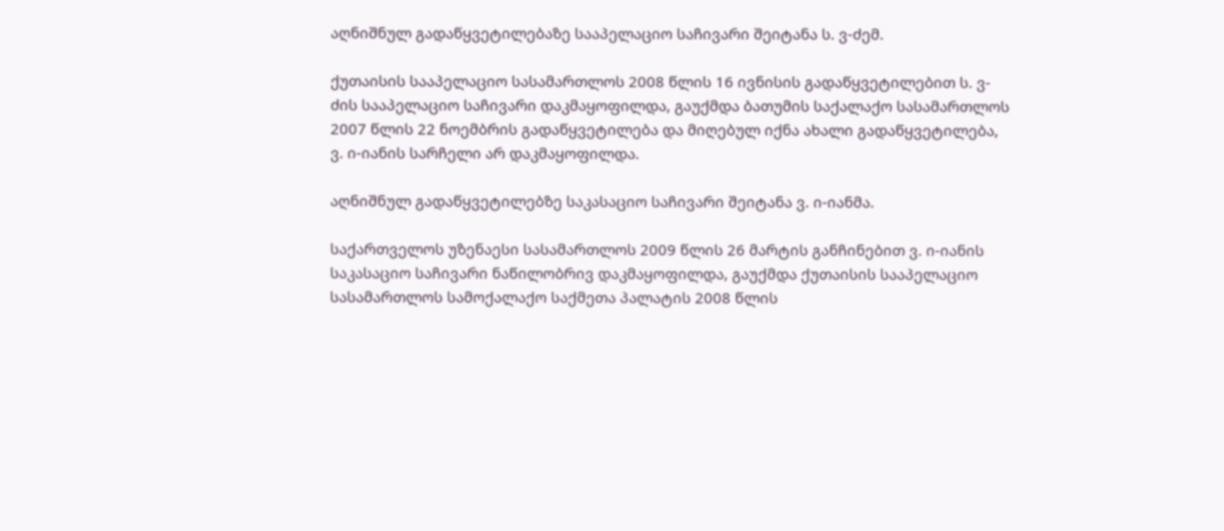აღნიშნულ გადაწყვეტილებაზე სააპელაციო საჩივარი შეიტანა ს. ვ-ძემ.

ქუთაისის სააპელაციო სასამართლოს 2008 წლის 16 ივნისის გადაწყვეტილებით ს. ვ-ძის სააპელაციო საჩივარი დაკმაყოფილდა, გაუქმდა ბათუმის საქალაქო სასამართლოს 2007 წლის 22 ნოემბრის გადაწყვეტილება და მიღებულ იქნა ახალი გადაწყვეტილება, ვ. ი-იანის სარჩელი არ დაკმაყოფილდა.

აღნიშნულ გადაწყვეტილებზე საკასაციო საჩივარი შეიტანა ვ. ი-იანმა.

საქართველოს უზენაესი სასამართლოს 2009 წლის 26 მარტის განჩინებით ვ. ი-იანის საკასაციო საჩივარი ნაწილობრივ დაკმაყოფილდა, გაუქმდა ქუთაისის სააპელაციო სასამართლოს სამოქალაქო საქმეთა პალატის 2008 წლის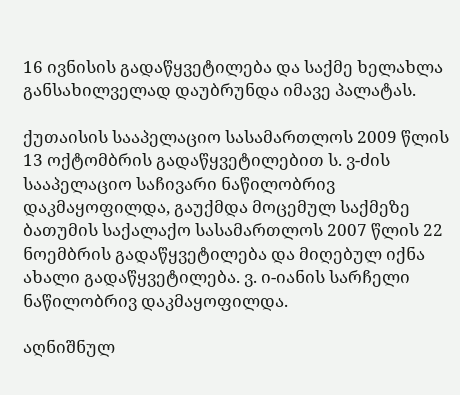16 ივნისის გადაწყვეტილება და საქმე ხელახლა განსახილველად დაუბრუნდა იმავე პალატას.

ქუთაისის სააპელაციო სასამართლოს 2009 წლის 13 ოქტომბრის გადაწყვეტილებით ს. ვ-ძის სააპელაციო საჩივარი ნაწილობრივ დაკმაყოფილდა, გაუქმდა მოცემულ საქმეზე ბათუმის საქალაქო სასამართლოს 2007 წლის 22 ნოემბრის გადაწყვეტილება და მიღებულ იქნა ახალი გადაწყვეტილება. ვ. ი-იანის სარჩელი ნაწილობრივ დაკმაყოფილდა.

აღნიშნულ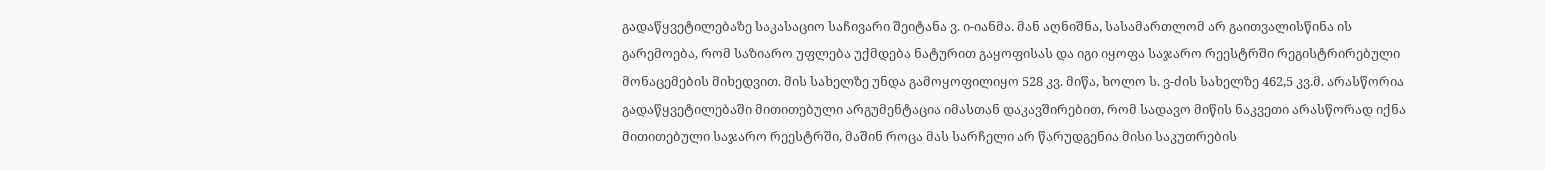გადაწყვეტილებაზე საკასაციო საჩივარი შეიტანა ვ. ი-იანმა. მან აღნიშნა, სასამართლომ არ გაითვალისწინა ის გარემოება, რომ საზიარო უფლება უქმდება ნატურით გაყოფისას და იგი იყოფა საჯარო რეესტრში რეგისტრირებული მონაცემების მიხედვით. მის სახელზე უნდა გამოყოფილიყო 528 კვ. მიწა, ხოლო ს. ვ-ძის სახელზე 462,5 კვ.მ. არასწორია გადაწყვეტილებაში მითითებული არგუმენტაცია იმასთან დაკავშირებით, რომ სადავო მიწის ნაკვეთი არასწორად იქნა მითითებული საჯარო რეესტრში, მაშინ როცა მას სარჩელი არ წარუდგენია მისი საკუთრების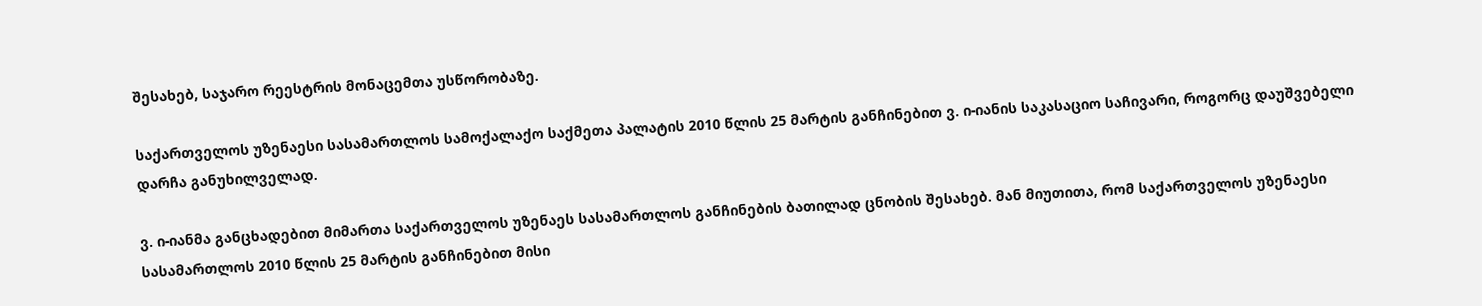შესახებ, საჯარო რეესტრის მონაცემთა უსწორობაზე.

საქართველოს უზენაესი სასამართლოს სამოქალაქო საქმეთა პალატის 2010 წლის 25 მარტის განჩინებით ვ. ი-იანის საკასაციო საჩივარი, როგორც დაუშვებელი დარჩა განუხილველად.

ვ. ი-იანმა განცხადებით მიმართა საქართველოს უზენაეს სასამართლოს განჩინების ბათილად ცნობის შესახებ. მან მიუთითა, რომ საქართველოს უზენაესი სასამართლოს 2010 წლის 25 მარტის განჩინებით მისი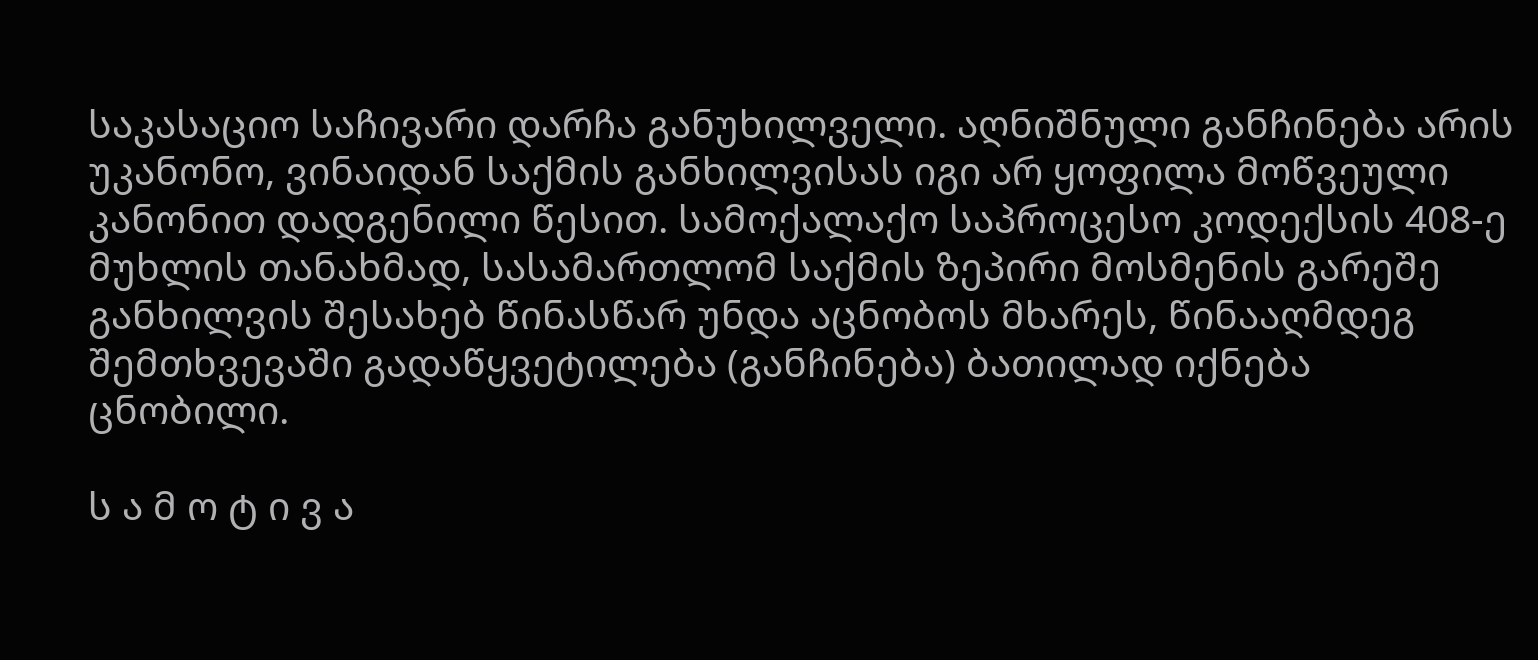საკასაციო საჩივარი დარჩა განუხილველი. აღნიშნული განჩინება არის უკანონო, ვინაიდან საქმის განხილვისას იგი არ ყოფილა მოწვეული კანონით დადგენილი წესით. სამოქალაქო საპროცესო კოდექსის 408-ე მუხლის თანახმად, სასამართლომ საქმის ზეპირი მოსმენის გარეშე განხილვის შესახებ წინასწარ უნდა აცნობოს მხარეს, წინააღმდეგ შემთხვევაში გადაწყვეტილება (განჩინება) ბათილად იქნება ცნობილი.

ს ა მ ო ტ ი ვ ა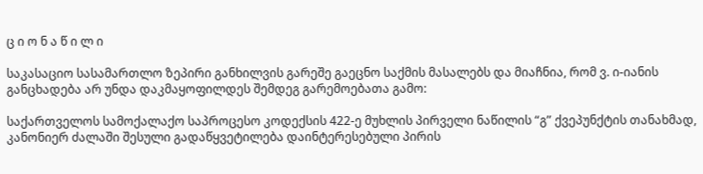ც ი ო ნ ა წ ი ლ ი

საკასაციო სასამართლო ზეპირი განხილვის გარეშე გაეცნო საქმის მასალებს და მიაჩნია, რომ ვ. ი-იანის განცხადება არ უნდა დაკმაყოფილდეს შემდეგ გარემოებათა გამო:

საქართველოს სამოქალაქო საპროცესო კოდექსის 422-ე მუხლის პირველი ნაწილის “გ” ქვეპუნქტის თანახმად, კანონიერ ძალაში შესული გადაწყვეტილება დაინტერესებული პირის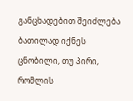განცხადებით შეიძლება ბათილად იქნეს ცნობილი, თუ პირი, რომლის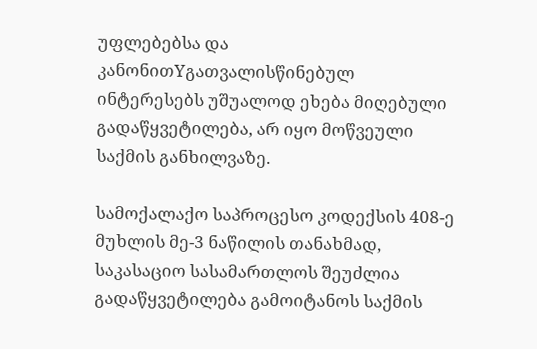უფლებებსა და კანონითYგათვალისწინებულ ინტერესებს უშუალოდ ეხება მიღებული გადაწყვეტილება, არ იყო მოწვეული საქმის განხილვაზე.

სამოქალაქო საპროცესო კოდექსის 408-ე მუხლის მე-3 ნაწილის თანახმად, საკასაციო სასამართლოს შეუძლია გადაწყვეტილება გამოიტანოს საქმის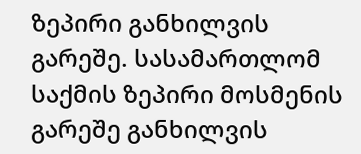ზეპირი განხილვის გარეშე. სასამართლომ საქმის ზეპირი მოსმენის გარეშე განხილვის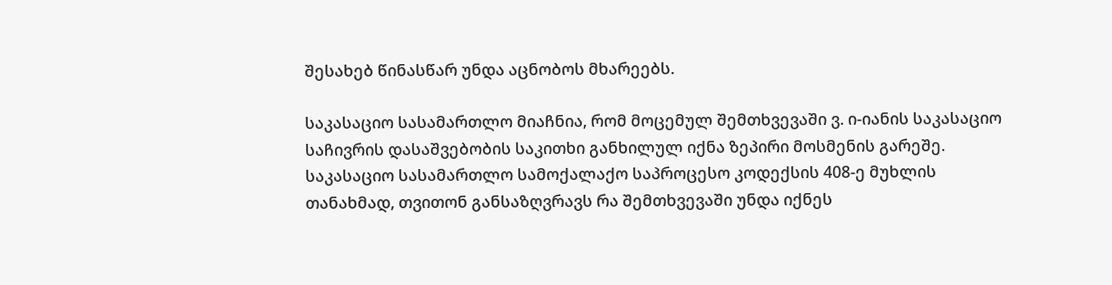შესახებ წინასწარ უნდა აცნობოს მხარეებს.

საკასაციო სასამართლო მიაჩნია, რომ მოცემულ შემთხვევაში ვ. ი-იანის საკასაციო საჩივრის დასაშვებობის საკითხი განხილულ იქნა ზეპირი მოსმენის გარეშე. საკასაციო სასამართლო სამოქალაქო საპროცესო კოდექსის 408-ე მუხლის თანახმად, თვითონ განსაზღვრავს რა შემთხვევაში უნდა იქნეს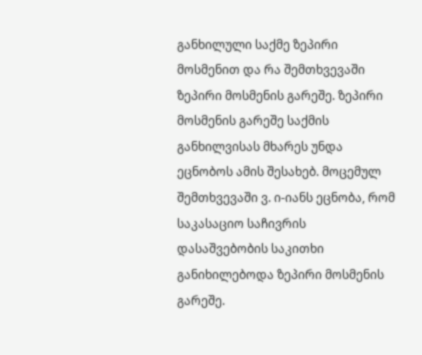განხილული საქმე ზეპირი მოსმენით და რა შემთხვევაში ზეპირი მოსმენის გარეშე. ზეპირი მოსმენის გარეშე საქმის განხილვისას მხარეს უნდა ეცნობოს ამის შესახებ. მოცემულ შემთხვევაში ვ. ი-იანს ეცნობა, რომ საკასაციო საჩივრის დასაშვებობის საკითხი განიხილებოდა ზეპირი მოსმენის გარეშე.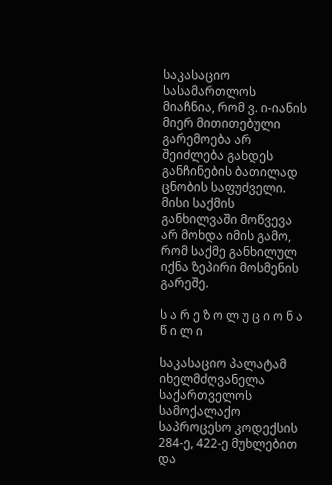საკასაციო სასამართლოს მიაჩნია, რომ ვ. ი-იანის მიერ მითითებული გარემოება არ შეიძლება გახდეს განჩინების ბათილად ცნობის საფუძველი. მისი საქმის განხილვაში მოწვევა არ მოხდა იმის გამო, რომ საქმე განხილულ იქნა ზეპირი მოსმენის გარეშე.

ს ა რ ე ზ ო ლ უ ც ი ო ნ ა წ ი ლ ი

საკასაციო პალატამ იხელმძღვანელა საქართველოს სამოქალაქო საპროცესო კოდექსის 284-ე, 422-ე მუხლებით და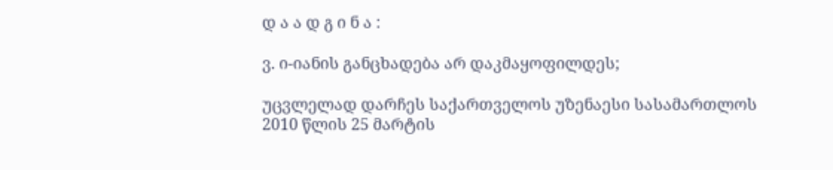დ ა ა დ გ ი ნ ა :

ვ. ი-იანის განცხადება არ დაკმაყოფილდეს;

უცვლელად დარჩეს საქართველოს უზენაესი სასამართლოს 2010 წლის 25 მარტის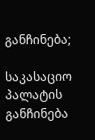განჩინება;

საკასაციო პალატის განჩინება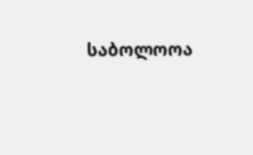საბოლოოა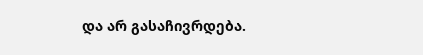და არ გასაჩივრდება.